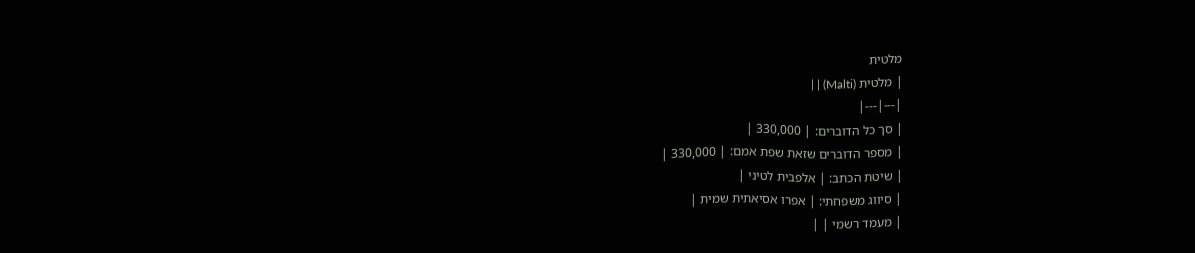מלטית
| מלטית (Malti) | |
|---|---|
| סך כל הדוברים: | 330,000 |
| מספר הדוברים שזאת שפת אמם: | 330,000 |
| שיטת הכתב: | אלפבית לטיני |
| סיווג משפחתי: | אפרו אסיאתית שמית |
| מעמד רשמי | |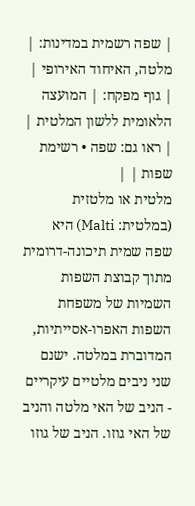| שפה רשמית במדינות: | מלטה, האיחוד האירופי |
| גוף מפקח: | המועצה הלאומית ללשון המלטית |
| ראו גם: שפה • רשימת שפות | |
מלטית או מלטזית (במלטית: Malti) היא שפה שמית תיכונה-דרומית מתוך קבוצת השפות השמיות של משפחת השפות האפרו-אסייתיות, המדוברת במלטה. ישנם שני ניבים מלטיים עיקריים - הניב של האי מלטה והניב של האי גוזו. הניב של גוזו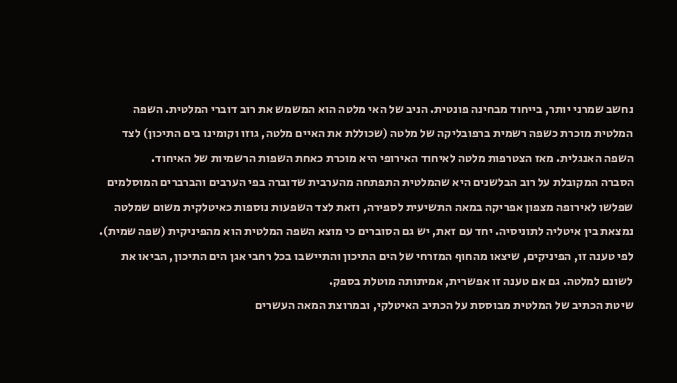נחשב שמרני יותר, בייחוד מבחינה פונטית. הניב של האי מלטה הוא המשמש את רוב דוברי המלטית. השפה המלטית מוכרת כשפה רשמית ברפובליקה של מלטה (שכוללת את האיים מלטה, גוזו וקומינו בים התיכון) לצד השפה האנגלית. מאז הצטרפות מלטה לאיחוד האירופי היא מוכרת כאחת השפות הרשמיות של האיחוד.
הסברה המקובלת על רוב הבלשנים היא שהמלטית התפתחה מהערבית שדוברה בפי הערבים והברברים המוסלמים שפלשו לאירופה מצפון אפריקה במאה התשיעית לספירה, וזאת לצד השפעות נוספות כאיטלקית משום שמלטה נמצאת בין איטליה לתוניסיה. יחד עם זאת, יש גם הסוברים כי מוצא השפה המלטית הוא מהפיניקית (שפה שמית). לפי טענה זו, הפיניקים, שיצאו מהחוף המזרחי של הים התיכון והתיישבו בכל רחבי אגן הים התיכון, הביאו את לשונם למלטה. גם אם טענה זו אפשרית, אמיתותה מוטלת בספק.
שיטת הכתיב של המלטית מבוססת על הכתיב האיטלקי, ובמרוצת המאה העשרים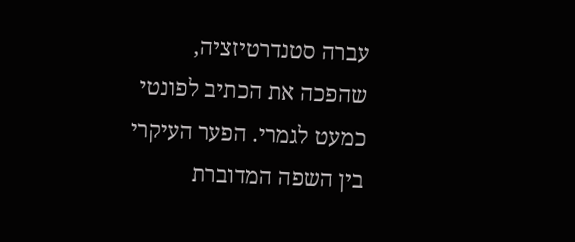עברה סטנדרטיזציה, שהפכה את הכתיב לפונטי כמעט לגמרי. הפער העיקרי בין השפה המדוברת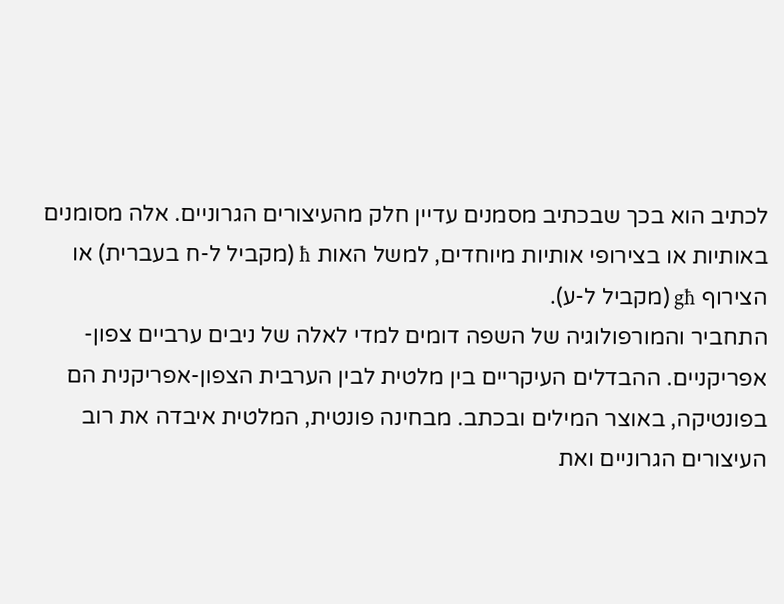לכתיב הוא בכך שבכתיב מסמנים עדיין חלק מהעיצורים הגרוניים. אלה מסומנים באותיות או בצירופי אותיות מיוחדים, למשל האות ħ (מקביל ל-ח בעברית) או הצירוף għ (מקביל ל-ע).
התחביר והמורפולוגיה של השפה דומים למדי לאלה של ניבים ערביים צפון-אפריקניים. ההבדלים העיקריים בין מלטית לבין הערבית הצפון-אפריקנית הם בפונטיקה, באוצר המילים ובכתב. מבחינה פונטית, המלטית איבדה את רוב העיצורים הגרוניים ואת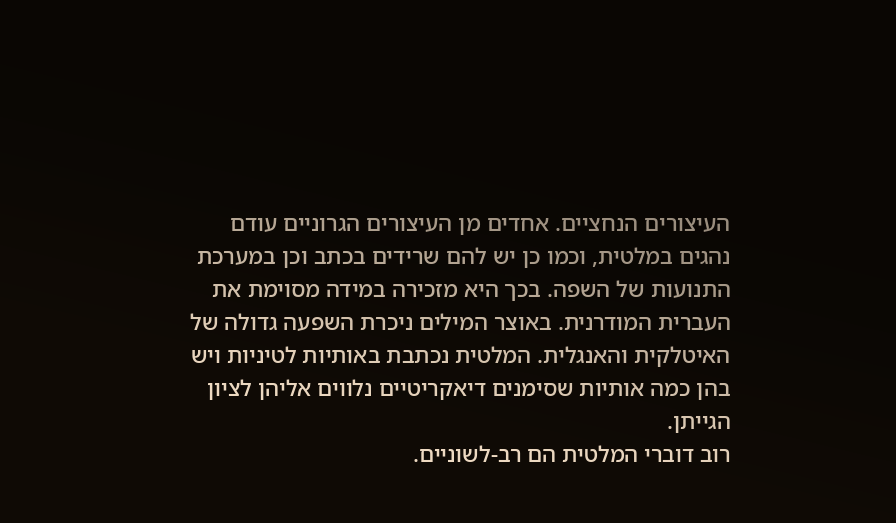העיצורים הנחציים. אחדים מן העיצורים הגרוניים עודם נהגים במלטית, וכמו כן יש להם שרידים בכתב וכן במערכת התנועות של השפה. בכך היא מזכירה במידה מסוימת את העברית המודרנית. באוצר המילים ניכרת השפעה גדולה של האיטלקית והאנגלית. המלטית נכתבת באותיות לטיניות ויש בהן כמה אותיות שסימנים דיאקריטיים נלווים אליהן לציון הגייתן.
רוב דוברי המלטית הם רב-לשוניים.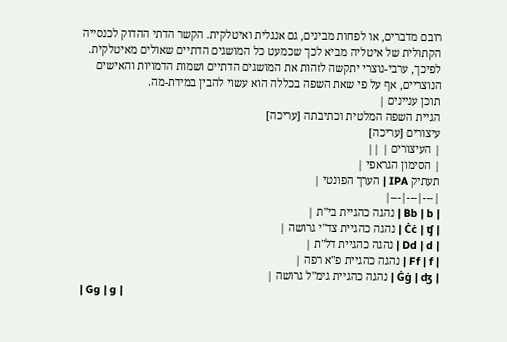רובם מדברים, או לפחות מבינים, גם אנגלית ואיטלקית. הקשר הדתי ההדוק לכנסייה הקתולית של איטליה מביא לכך שכמעט כל המושגים הדתיים שאולים מאיטלקית. לפיכך, ערבי-נוצרי יתקשה לזהות את המושגים הדתיים ושמות הדמויות והאישים הנוצריים, אף על פי שאת השפה בכללה הוא עשוי להבין במידת-מה.
תוכן עניינים |
הגיית השפה המלטית וכתיבתה [עריכה]
עיצורים [עריכה]
| העיצורים | ||
| הסימון הגראפי |
תעתיק IPA | הערך הפונטי |
|---|---|---|
| Bb | b | נהגה כהגיית בי"ת |
| Ċċ | ʧ | נהגה כהגיית צד"י גרושה |
| Dd | d | נהגה כהגיית דל"ת |
| Ff | f | נהגה כהגיית פ"א רפה |
| Ġġ | ʤ | נהגה כהגיית גימ"ל גרושה |
| Gg | ɡ |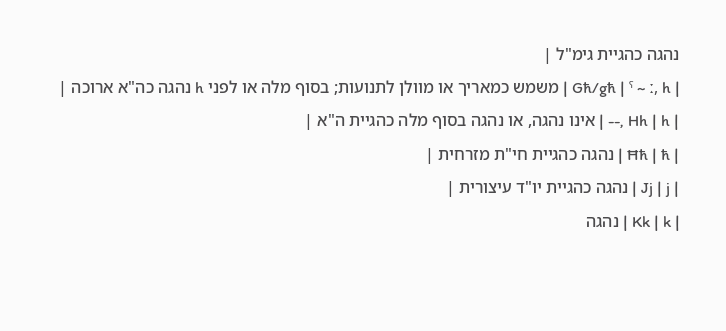נהגה כהגיית גימ"ל |
| Għ/għ | ˤ ~ ː, h | משמש כמאריך או מוולן לתנועות; בסוף מלה או לפני h נהגה כה"א ארוכה |
| Hh | h ,-- | אינו נהגה, או נהגה בסוף מלה כהגיית ה"א |
| Ħħ | ħ | נהגה כהגיית חי"ת מזרחית |
| Jj | j | נהגה כהגיית יו"ד עיצורית |
| Kk | k | נהגה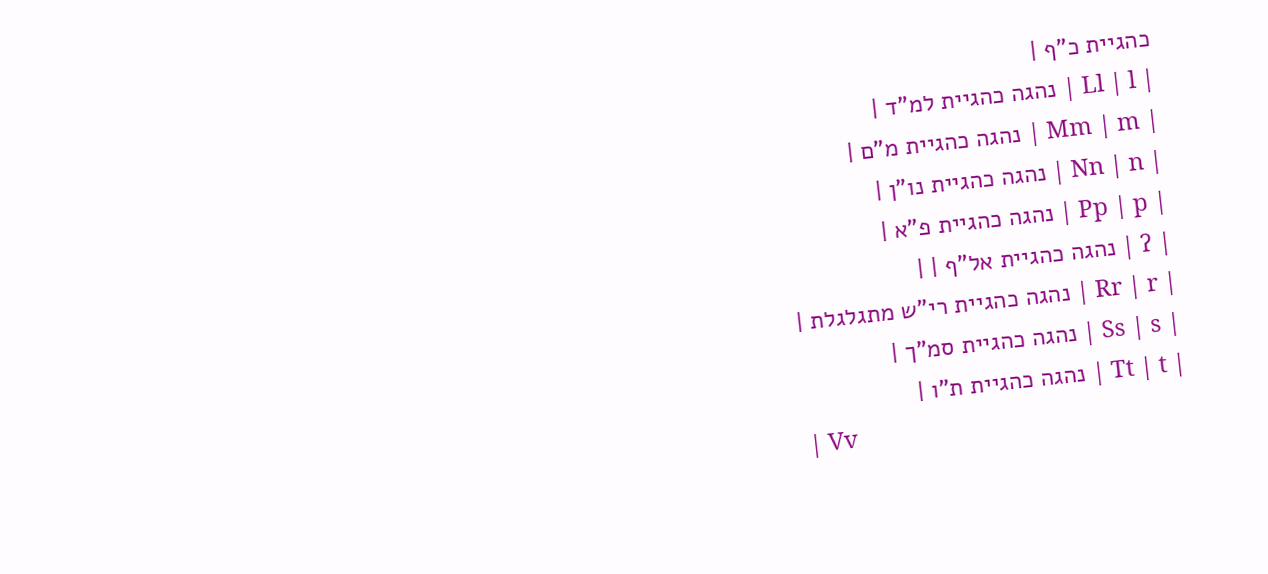כהגיית כ"ף |
| Ll | l | נהגה כהגיית למ"ד |
| Mm | m | נהגה כהגיית מ"ם |
| Nn | n | נהגה כהגיית נו"ן |
| Pp | p | נהגה כהגיית פ"א |
| ʔ | נהגה כהגיית אל"ף | |
| Rr | r | נהגה כהגיית רי"ש מתגלגלת |
| Ss | s | נהגה כהגיית סמ"ך |
| Tt | t | נהגה כהגיית ת"ו |
| Vv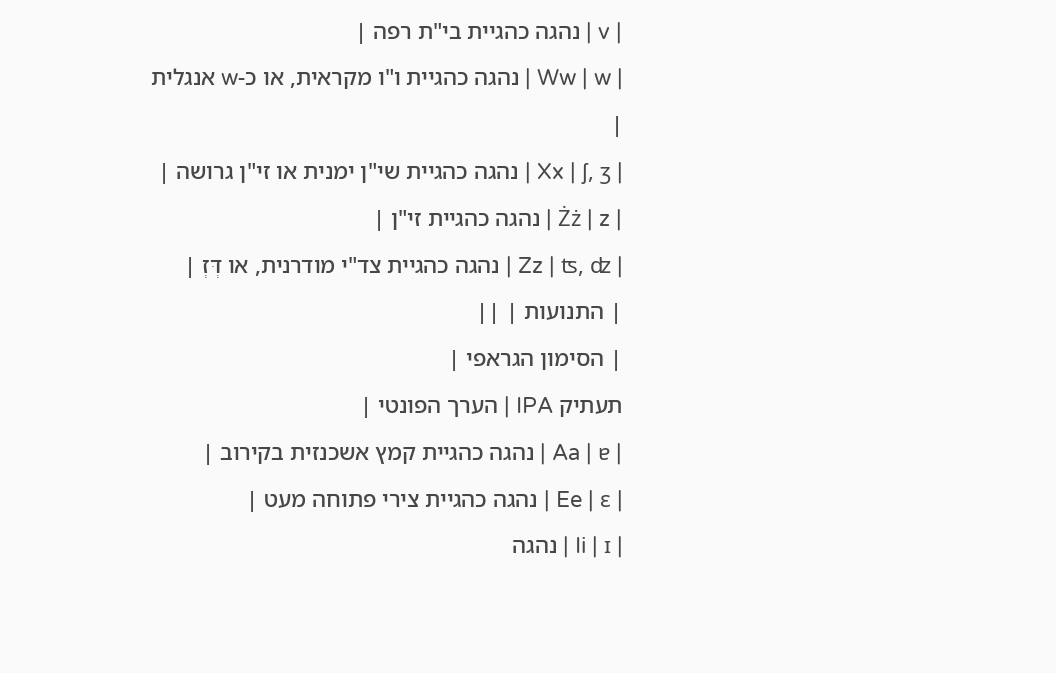| v | נהגה כהגיית בי"ת רפה |
| Ww | w | נהגה כהגיית ו"ו מקראית, או כ-w אנגלית |
| Xx | ʃ, ʒ | נהגה כהגיית שי"ן ימנית או זי"ן גרושה |
| Żż | z | נהגה כהגיית זי"ן |
| Zz | ʦ, ʣ | נהגה כהגיית צד"י מודרנית, או דְּזְ |
| התנועות | ||
| הסימון הגראפי |
תעתיק IPA | הערך הפונטי |
| Aa | ɐ | נהגה כהגיית קמץ אשכנזית בקירוב |
| Ee | ɛ | נהגה כהגיית צירי פתוחה מעט |
| Ii | ɪ | נהגה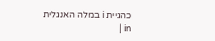כהגיית i במלה האנגלית in |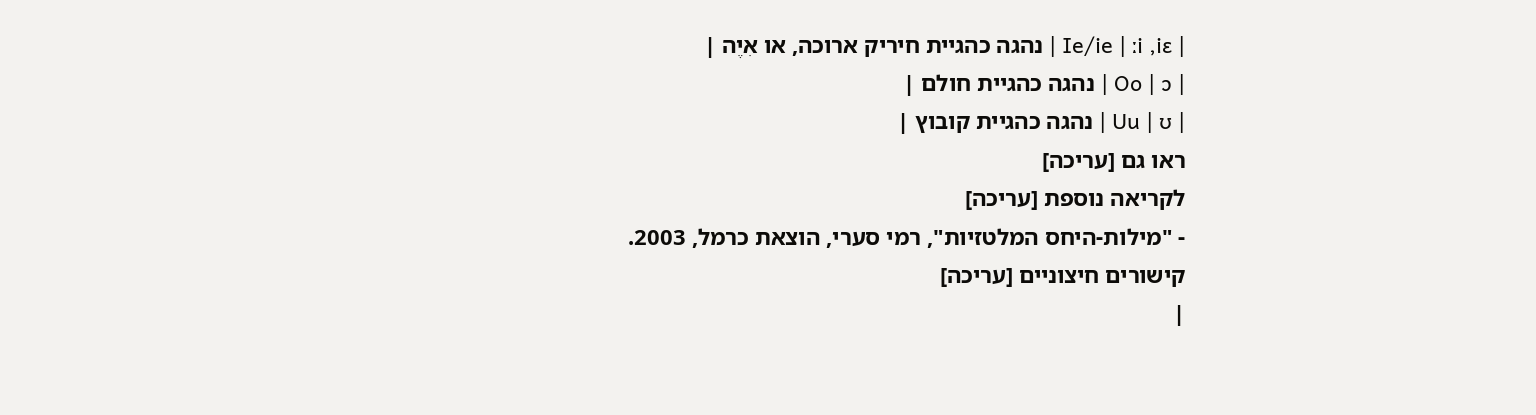| Ie/ie | ːi ,iɛ | נהגה כהגיית חיריק ארוכה, או אִיֶה |
| Oo | ɔ | נהגה כהגיית חולם |
| Uu | ʊ | נהגה כהגיית קובוץ |
ראו גם [עריכה]
לקריאה נוספת [עריכה]
- "מילות-היחס המלטזיות", רמי סערי, הוצאת כרמל, 2003.
קישורים חיצוניים [עריכה]
|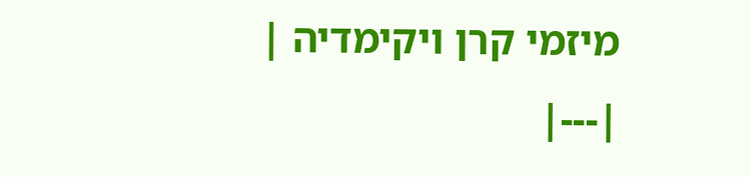מיזמי קרן ויקימדיה |
|---|